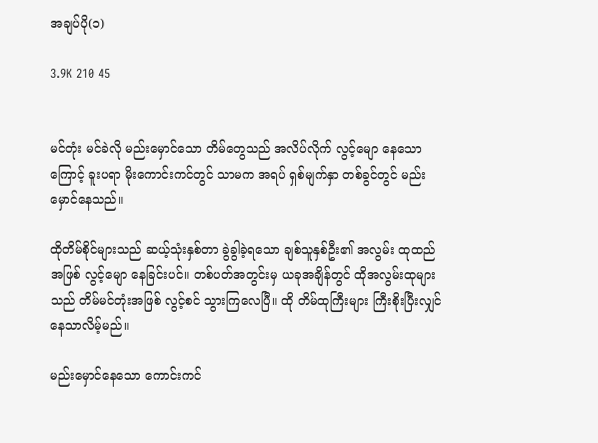အချပ်ပို(၁)

3.9K 210 45


မင်တုံး မင်ခဲလို မည်းမှောင်သော တိမ်တွေသည် အလိပ်လိုက် လွင့်မျော နေသောကြောင့် ခူးပရာ မိုးကောင်းကင်တွင် သာမက အရပ် ရှစ်မျက်နှာ တစ်ခွင်တွင် မည်းမှောင်နေသည်။

ထိုတိမ်စိုင်များသည် ဆယ့်သုံးနှစ်တာ ခွဲခွါခဲ့ရသော ချစ်သူနှစ်ဦး၏ အလွမ်း ထုထည်အဖြစ် လွင့်မျော နေခြင်းပင်။ တစ်ပတ်အတွင်းမှ ယခုအချိန်တွင် ထိုအလွမ်းထုများသည် တိမ်မင်တုံးအဖြစ် လွင့်စင် သွားကြလေပြီ။ ထို တိမ်ထုကြီးများ ကြီးစိုးပြီးလျှင် နေသာလိမ့်မည်။

မည်းမှောင်နေသော ကောင်းကင်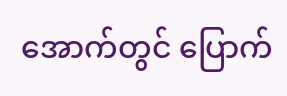အောက်တွင် ပြောက်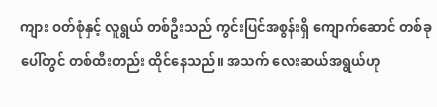ကျား ဝတ်စုံနှင့် လူရွယ် တစ်ဦးသည် ကွင်းပြင်အစွန်းရှိ ကျောက်ဆောင် တစ်ခုပေါ်တွင် တစ်ထီးတည်း ထိုင်နေသည်။ အသက် လေးဆယ်အရွယ်ဟု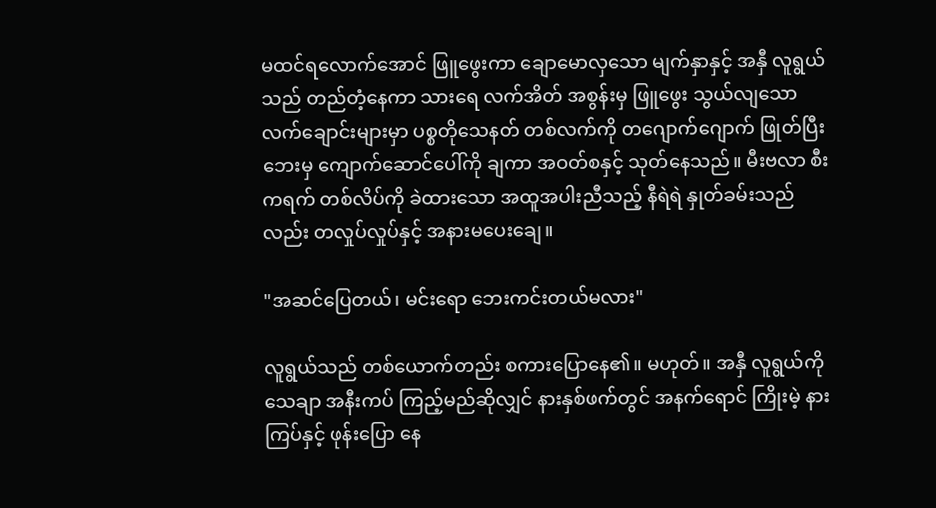မထင်ရလောက်အောင် ဖြူဖွေးကာ ချောမောလှသော မျက်နှာနှင့် အနှီ လူရွယ်သည် တည်တံ့နေကာ သားရေ လက်အိတ် အစွန်းမှ ဖြူဖွေး သွယ်လျသော လက်ချောင်းများမှာ ပစ္စတိုသေနတ် တစ်လက်ကို တဂျောက်ဂျောက် ဖြုတ်ပြီး ဘေးမှ ကျောက်ဆောင်ပေါ်ကို ချကာ အဝတ်စနှင့် သုတ်နေသည်။ မီးဗလာ စီးကရက် တစ်လိပ်ကို ခဲထားသော အထူအပါးညီသည့် နီရဲရဲ နှုတ်ခမ်းသည်လည်း တလှုပ်လှုပ်နှင့် အနားမပေးချေ။

"အဆင်ပြေတယ်၊ မင်းရော ဘေးကင်းတယ်မလား"

လူရွယ်သည် တစ်ယောက်တည်း စကားပြောနေ၏။ မဟုတ်။ အနှီ လူရွယ်ကို သေချာ အနီးကပ် ကြည့်မည်ဆိုလျှင် နားနှစ်ဖက်တွင် အနက်ရောင် ကြိုးမဲ့ နားကြပ်နှင့် ဖုန်းပြော နေ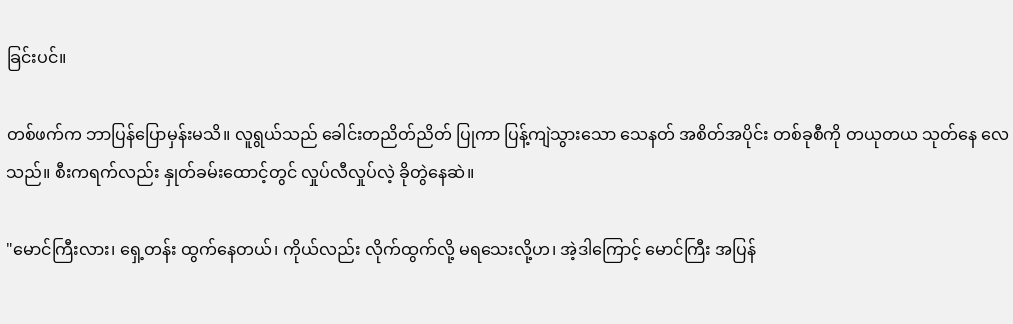ခြင်းပင်။

တစ်ဖက်က ဘာပြန်ပြောမှန်းမသိ။ လူရွယ်သည် ခေါင်းတညိတ်ညိတ် ပြုကာ ပြန့်ကျဲသွားသော သေနတ် အစိတ်အပိုင်း တစ်ခုစီကို တယုတယ သုတ်နေ လေသည်။ စီးကရက်လည်း နှုတ်ခမ်းထောင့်တွင် လှုပ်လီလှုပ်လဲ့ ခိုတွဲနေဆဲ။

"မောင်ကြီးလား၊ ရှေ့တန်း ထွက်နေတယ်၊ ကိုယ်လည်း လိုက်ထွက်လို့ မရသေးလို့ဟ၊ အဲ့ဒါကြောင့် မောင်ကြီး အပြန်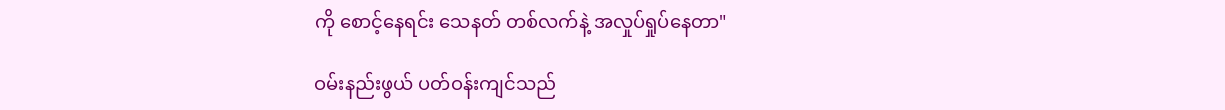ကို စောင့်နေရင်း သေနတ် တစ်လက်နဲ့ အလှုပ်ရှုပ်နေတာ"

ဝမ်းနည်းဖွယ် ပတ်ဝန်းကျင်သည်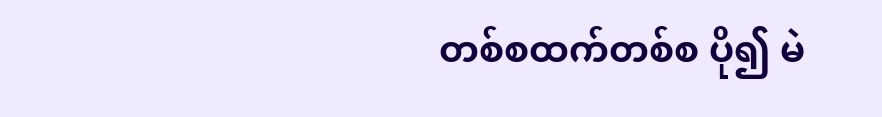တစ်စထက်တစ်စ ပို၍ မဲ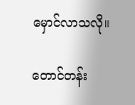မှောင်လာသလို။

တောင်တန်း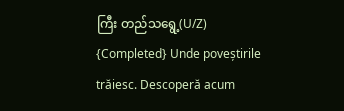ကြီး တည်သရွေ့(U/Z) {Completed} Unde poveștirile trăiesc. Descoperă acum